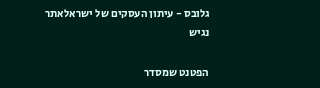גלובס - עיתון העסקים של ישראלאתר נגיש

הפטנט שמסדר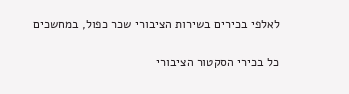לאלפי בכירים בשירות הציבורי שכר כפול, במחשכים

כל בכירי הסקטור הציבורי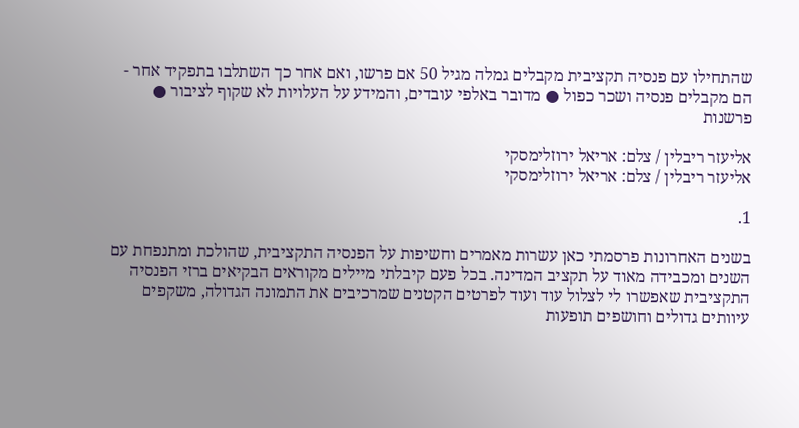שהתחילו עם פנסיה תקציבית מקבלים גמלה מגיל 50 אם פרשו, ואם אחר כך השתלבו בתפקיד אחר - הם מקבלים פנסיה ושכר כפול ● מדובר באלפי עובדים, והמידע על העלויות לא שקוף לציבור ● פרשנות

אליעזר ריבלין / צלם: אריאל ירוזלימסקי
אליעזר ריבלין / צלם: אריאל ירוזלימסקי

1.

בשנים האחרונות פרסמתי כאן עשרות מאמרים וחשיפות על הפנסיה התקציבית, שהולכת ומתנפחת עם השנים ומכבידה מאוד על תקציב המדינה. בכל פעם קיבלתי מיילים מקוראים הבקיאים ברזי הפנסיה התקציבית שאפשרו לי לצלול עוד ועוד לפרטים הקטנים שמרכיבים את התמונה הגדולה, משקפים עיוותים גדולים וחושפים תופעות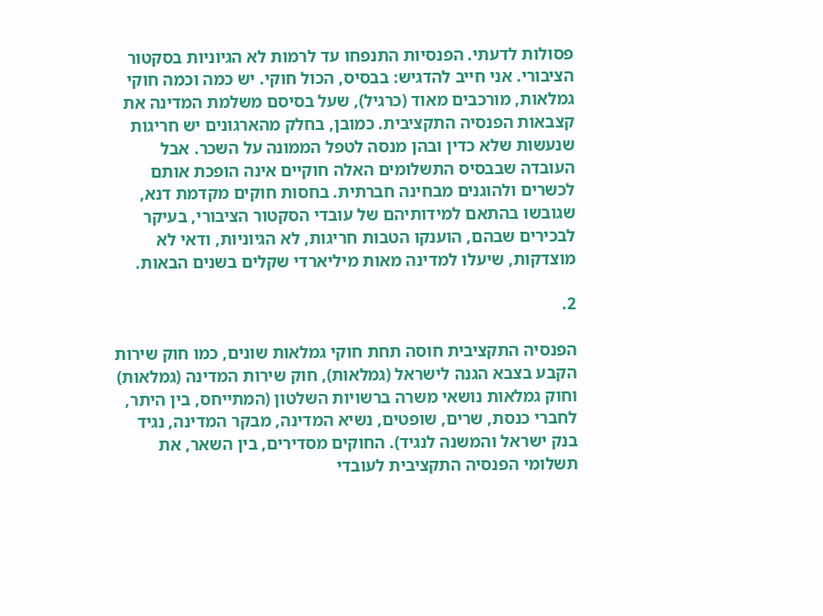פסולות לדעתי. הפנסיות התנפחו עד לרמות לא הגיוניות בסקטור הציבורי. אני חייב להדגיש: בבסיס, הכול חוקי. יש כמה וכמה חוקי גמלאות, מורכבים מאוד (כרגיל), שעל בסיסם משלמת המדינה את קצבאות הפנסיה התקציבית. כמובן, בחלק מהארגונים יש חריגות שנעשות שלא כדין ובהן מנסה לטפל הממונה על השכר. אבל העובדה שבבסיס התשלומים האלה חוקיים אינה הופכת אותם לכשרים ולהוגנים מבחינה חברתית. בחסות חוקים מקדמת דנא, שגובשו בהתאם למידותיהם של עובדי הסקטור הציבורי, בעיקר לבכירים שבהם, הוענקו הטבות חריגות, לא הגיוניות, ודאי לא מוצדקות, שיעלו למדינה מאות מיליארדי שקלים בשנים הבאות.

2.

הפנסיה התקציבית חוסה תחת חוקי גמלאות שונים, כמו חוק שירות הקבע בצבא הגנה לישראל (גמלאות), חוק שירות המדינה (גמלאות) וחוק גמלאות נושאי משרה ברשויות השלטון (המתייחס, בין היתר, לחברי כנסת, שרים, שופטים, נשיא המדינה, מבקר המדינה, נגיד בנק ישראל והמשנה לנגיד). החוקים מסדירים, בין השאר, את תשלומי הפנסיה התקציבית לעובדי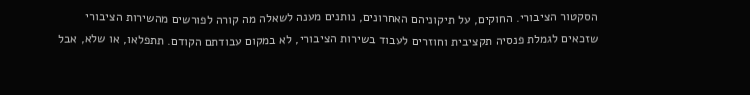הסקטור הציבורי. החוקים, על תיקוניהם האחרונים, נותנים מענה לשאלה מה קורה לפורשים מהשירות הציבורי שזכאים לגמלת פנסיה תקציבית וחוזרים לעבוד בשירות הציבורי, לא במקום עבודתם הקודם. תתפלאו, או שלא, אבל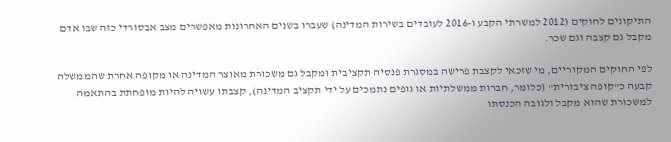התיקונים לחוקים (2012 למשרתי הקבע ו-2016 לעובדים בשירות המדינה) שעברו בשנים האחרונות מאפשרים מצב אבסורדי כזה שבו אדם מקבל גם קצבה וגם שכר.

לפי החוקים המקוריים, מי שזכאי לקצבת פרישה במסגרת פנסיה תקציבית ומקבל גם משכורת מאוצר המדינה או מקופה אחרת שהממשלה קבעה כ"קופה ציבורית" (כלומר, חברות ממשלתיות או גופים נתמכים על ידי תקציב המדינה), קצבתו עשויה להיות מופחתת בהתאמה למשכורת שהוא מקבל ולגובה הכנסתו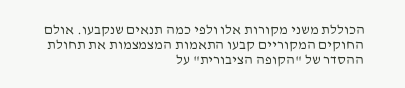הכוללת משני מקורות אלו ולפי כמה תנאים שנקבעו. אולם החוקים המקוריים קבעו התאמות המצמצמות את תחולת ההסדר של "הקופה הציבורית" על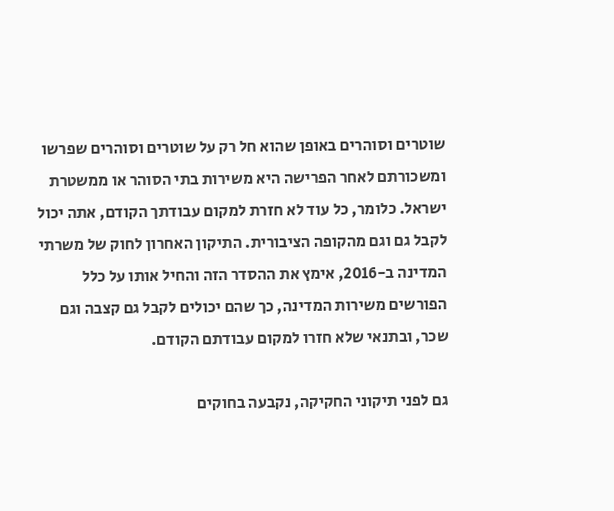שוטרים וסוהרים באופן שהוא חל רק על שוטרים וסוהרים שפרשו ומשכורתם לאחר הפרישה היא משירות בתי הסוהר או ממשטרת ישראל. כלומר, כל עוד לא חזרת למקום עבודתך הקודם, אתה יכול לקבל גם וגם מהקופה הציבורית. התיקון האחרון לחוק של משרתי המדינה ב-2016, אימץ את ההסדר הזה והחיל אותו על כלל הפורשים משירות המדינה, כך שהם יכולים לקבל גם קצבה וגם שכר, ובתנאי שלא חזרו למקום עבודתם הקודם.

גם לפני תיקוני החקיקה, נקבעה בחוקים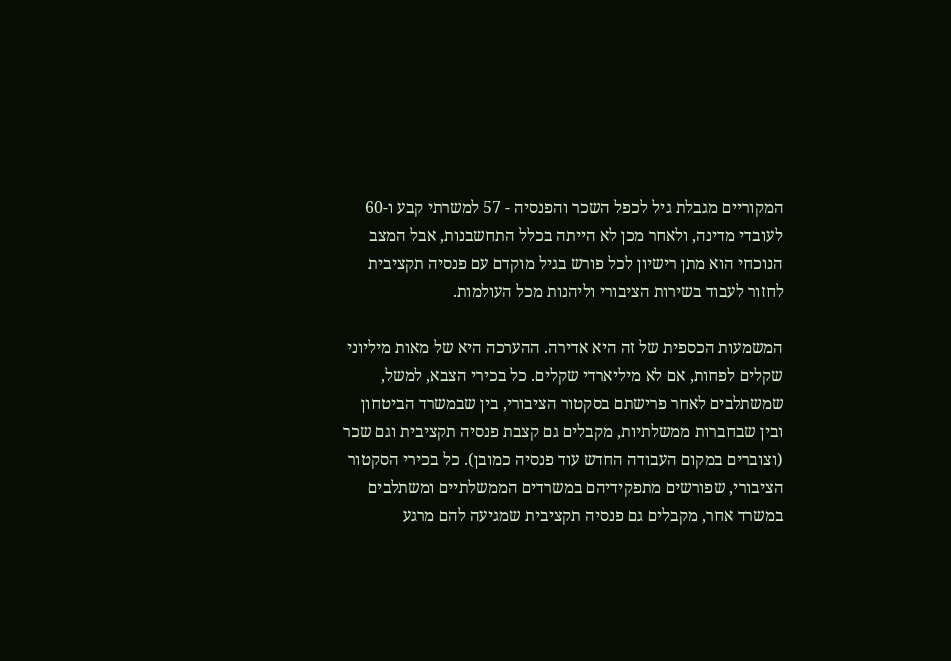המקוריים מגבלת גיל לכפל השכר והפנסיה - 57 למשרתי קבע ו-60 לעובדי מדינה, ולאחר מכן לא הייתה בכלל התחשבנות, אבל המצב הנוכחי הוא מתן רישיון לכל פורש בגיל מוקדם עם פנסיה תקציבית לחזור לעבוד בשירות הציבורי וליהנות מכל העולמות.

המשמעות הכספית של זה היא אדירה. ההערכה היא של מאות מיליוני שקלים לפחות, אם לא מיליארדי שקלים. כל בכירי הצבא, למשל, שמשתלבים לאחר פרישתם בסקטור הציבורי, בין שבמשרד הביטחון ובין שבחברות ממשלתיות, מקבלים גם קצבת פנסיה תקציבית וגם שכר (וצוברים במקום העבודה החדש עוד פנסיה כמובן). כל בכירי הסקטור הציבורי, שפורשים מתפקידיהם במשרדים הממשלתיים ומשתלבים במשרד אחר, מקבלים גם פנסיה תקציבית שמגיעה להם מרגע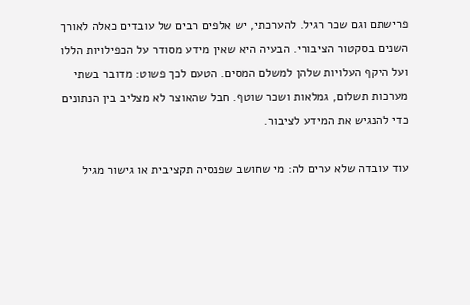פרישתם וגם שכר רגיל. להערכתי, יש אלפים רבים של עובדים כאלה לאורך השנים בסקטור הציבורי. הבעיה היא שאין מידע מסודר על הכפילויות הללו ועל היקף העלויות שלהן למשלם המסים. הטעם לכך פשוט: מדובר בשתי מערכות תשלום, גמלאות ושכר שוטף. חבל שהאוצר לא מצליב בין הנתונים כדי להנגיש את המידע לציבור.

עוד עובדה שלא ערים לה: מי שחושב שפנסיה תקציבית או גישור מגיל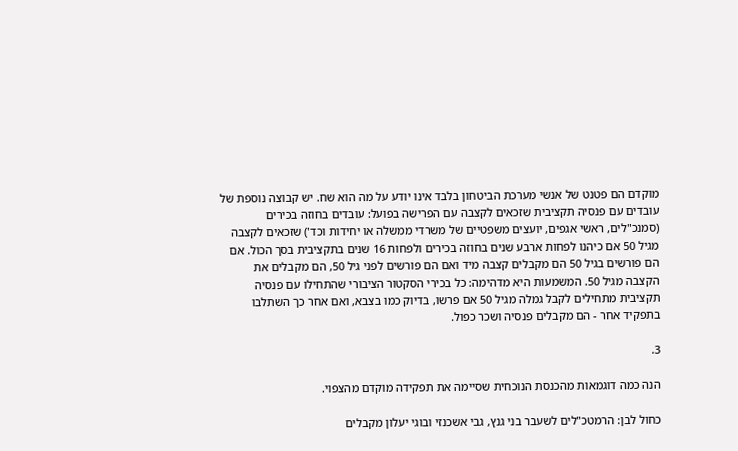מוקדם הם פטנט של אנשי מערכת הביטחון בלבד אינו יודע על מה הוא שח. יש קבוצה נוספת של עובדים עם פנסיה תקציבית שזכאים לקצבה עם הפרישה בפועל: עובדים בחוזה בכירים (סמנכ"לים, ראשי אגפים, יועצים משפטיים של משרדי ממשלה או יחידות וכד') שזכאים לקצבה מגיל 50 אם כיהנו לפחות ארבע שנים בחוזה בכירים ולפחות 16 שנים בתקציבית בסך הכול. אם הם פורשים בגיל 50 הם מקבלים קצבה מיד ואם הם פורשים לפני גיל 50, הם מקבלים את הקצבה מגיל 50. המשמעות היא מדהימה: כל בכירי הסקטור הציבורי שהתחילו עם פנסיה תקציבית מתחילים לקבל גמלה מגיל 50 אם פרשו, בדיוק כמו בצבא, ואם אחר כך השתלבו בתפקיד אחר - הם מקבלים פנסיה ושכר כפול.

3.

הנה כמה דוגמאות מהכנסת הנוכחית שסיימה את תפקידה מוקדם מהצפוי.

כחול לבן: הרמטכ"לים לשעבר בני גנץ, גבי אשכנזי ובוגי יעלון מקבלים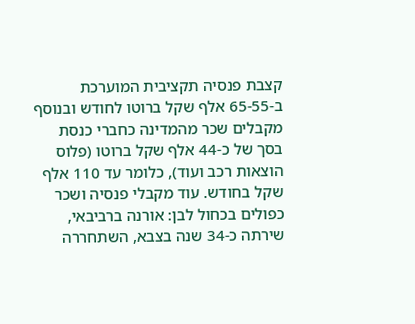קצבת פנסיה תקציבית המוערכת ב-65-55 אלף שקל ברוטו לחודש ובנוסף מקבלים שכר מהמדינה כחברי כנסת בסך של כ-44 אלף שקל ברוטו (פלוס הוצאות רכב ועוד), כלומר עד 110 אלף שקל בחודש. עוד מקבלי פנסיה ושכר כפולים בכחול לבן: אורנה ברביבאי, שירתה כ-34 שנה בצבא, השתחררה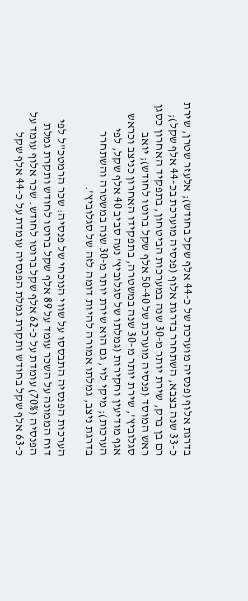בדרגת אלוף (פנסיה מוערכת של כ-44 אלף שקל בחודש); אלעזר שטרן, שירת כ-33 שנה בצבא, השתחרר בדרגת אלוף (פנסיה מוערכת בכ-44 אלף שקל); רם בן ברק, שירת יותר מ-30 שנה במערכות הביטחון, בתפקיד האחרון כסגן ראש המוסד (פנסיה מוערכת של 50-40 אלף שקל ברוטו לחודש); יואב סגלוביץ', שירת יותר מ-30 שנה במשטרה, בתפקידו האחרון כניצב וכראש אגף מודיעין וחקירות (גמלתו של סגלוביץ' נעה סביב 40 אלף שקל, לפי הערכות); מיקי לוי, גם הוא שירת יותר מ-30 שנה במשטרה והשתחרר בדרגת ניצב, גמלתו אמורה להיות דומה לזה של סגלוביץ'.

הערכות הפנסיה התבססו על שווי הנוכחי של פנסיה: שכר הרמטכ"ל לפי דוח הממונה על השכר עומד על 89 אלף שקל ברוטו לחודש ותקרת גמלת הפנסיה (70%) עומדת על כ-62 אלף שקל ברוטו לחודש. שכר אלוף עומד על כ-63 אלף שקל בחודש ותקרת גמלת הפנסיה עומדת על כ-44 אלף שקל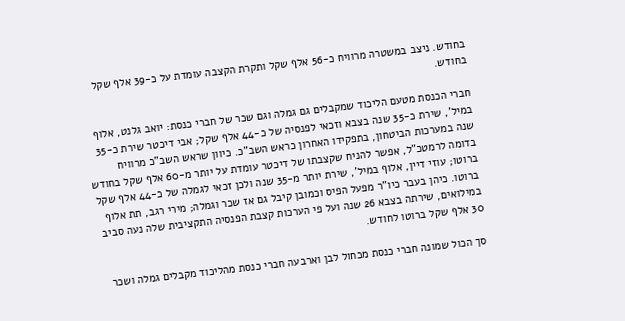בחודש. ניצב במשטרה מרוויח כ-56 אלף שקל ותקרת הקצבה עומדת על כ-39 אלף שקל בחודש.

חברי הכנסת מטעם הליכוד שמקבלים גם גמלה וגם שכר של חברי כנסת: יואב גלנט, אלוף במיל', שירת כ-35 שנה בצבא וזכאי לפנסיה של כ-44 אלף שקל; אבי דיכטר שירת כ-35 שנה במערכות הביטחון, בתפקידו האחרון כראש השב"כ. כיוון שראש השב"כ מרוויח בדומה לרמטכ"ל, אפשר להניח שקצבתו של דיכטר עומדת על יותר מ-60 אלף שקל בחודש ברוטו; עוזי דיין, אלוף במיל', שירת יותר מ-35 שנה ולכן זכאי לגמלה של כ-44 אלף שקל ברוטו. כיהן בעבר כיו"ר מפעל הפיס וכמובן קיבל גם אז שכר וגמלה; מירי רגב, תת אלוף במילואים, שירתה בצבא 26 שנה ועל פי הערכות קצבת הפנסיה התקציבית שלה נעה סביב 30 אלף שקל ברוטו לחודש.

סך הכול שמונה חברי כנסת מכחול לבן וארבעה חברי כנסת מהליכוד מקבלים גמלה ושכר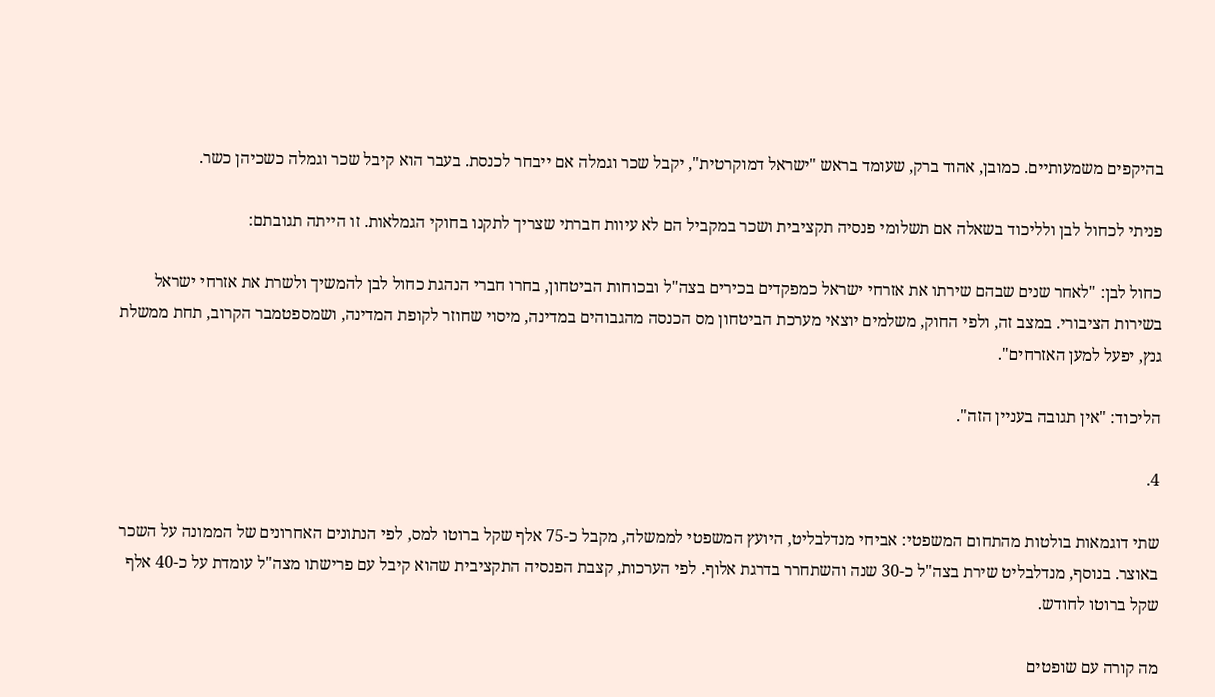בהיקפים משמעותיים. כמובן, אהוד ברק, שעומד בראש "ישראל דמוקרטית", יקבל שכר וגמלה אם ייבחר לכנסת. בעבר הוא קיבל שכר וגמלה כשכיהן כשר.

פניתי לכחול לבן ולליכוד בשאלה אם תשלומי פנסיה תקציבית ושכר במקביל הם לא עיוות חברתי שצריך לתקנו בחוקי הגמלאות. זו הייתה תגובתם:

כחול לבן: "לאחר שנים שבהם שירתו את אזרחי ישראל כמפקדים בכירים בצה"ל ובכוחות הביטחון, בחרו חברי הנהגת כחול לבן להמשיך ולשרת את אזרחי ישראל בשירות הציבורי. במצב זה, ולפי החוק, משלמים יוצאי מערכת הביטחון מס הכנסה מהגבוהים במדינה, מיסוי שחוזר לקופת המדינה, ושמספטמבר הקרוב, תחת ממשלת גנץ, יפעל למען האזרחים".

הליכוד: "אין תגובה בעניין הזה".

4.

שתי דוגמאות בולטות מהתחום המשפטי: אביחי מנדלבליט, היועץ המשפטי לממשלה, מקבל כ-75 אלף שקל ברוטו למס, לפי הנתונים האחרונים של הממונה על השכר באוצר. בנוסף, מנדלבליט שירת בצה"ל כ-30 שנה והשתחרר בדרגת אלוף. לפי הערכות, קצבת הפנסיה התקציבית שהוא קיבל עם פרישתו מצה"ל עומדת על כ-40 אלף שקל ברוטו לחודש.

מה קורה עם שופטים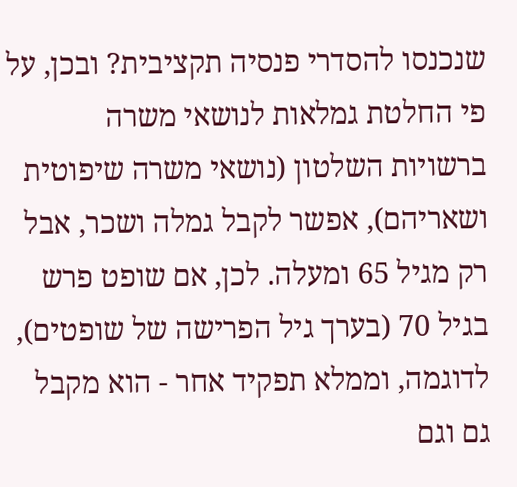שנכנסו להסדרי פנסיה תקציבית? ובכן, על פי החלטת גמלאות לנושאי משרה ברשויות השלטון (נושאי משרה שיפוטית ושאריהם), אפשר לקבל גמלה ושכר, אבל רק מגיל 65 ומעלה. לכן, אם שופט פרש בגיל 70 (בערך גיל הפרישה של שופטים), לדוגמה, וממלא תפקיד אחר - הוא מקבל גם וגם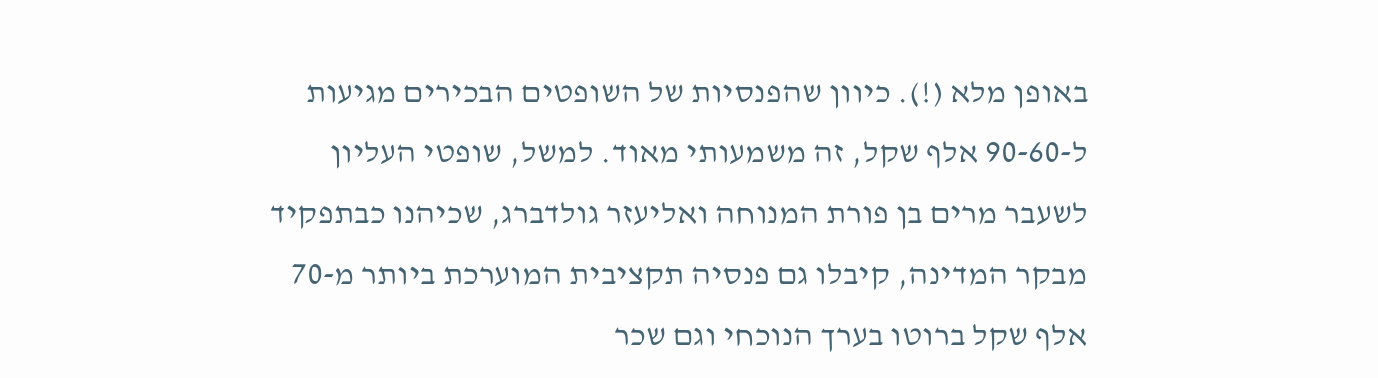באופן מלא (!). כיוון שהפנסיות של השופטים הבכירים מגיעות ל-90-60 אלף שקל, זה משמעותי מאוד. למשל, שופטי העליון לשעבר מרים בן פורת המנוחה ואליעזר גולדברג, שכיהנו כבתפקיד מבקר המדינה, קיבלו גם פנסיה תקציבית המוערכת ביותר מ-70 אלף שקל ברוטו בערך הנוכחי וגם שכר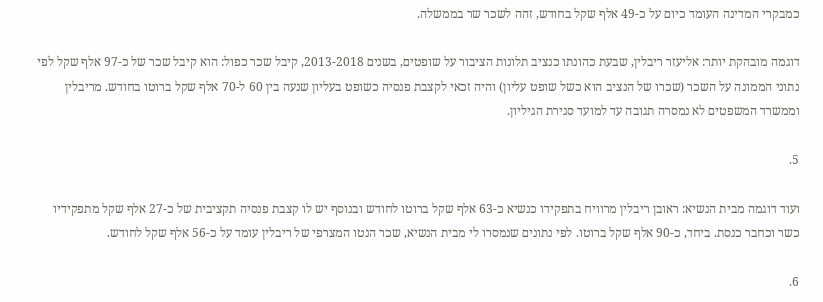כמבקרי המדינה העומד כיום על כ-49 אלף שקל בחודש, זהה לשכר שר בממשלה.

דוגמה מובהקת יותר: אליעזר ריבלין, שבעת כהונתו כנציב תלונות הציבור על שופטים, בשנים 2013-2018, קיבל שכר כפול: הוא קיבל שכר של כ-97 אלף שקל לפי נתוני הממונה על השכר (שכרו של הנציב הוא כשל שופט עליון) והיה זכאי לקצבת פנסיה כשופט בעליון שנעה בין 60 ל-70 אלף שקל ברוטו בחודש. מריבלין וממשרד המשפטים לא נמסרה תגובה עד למועד סגירת הגיליון.

5.

ועוד דוגמה מבית הנשיא: ראובן ריבלין מרוויח בתפקידו כנשיא כ-63 אלף שקל ברוטו לחודש ובנוסף יש לו קצבת פנסיה תקציבית של כ-27 אלף שקל מתפקידיו כשר וכחבר כנסת. ביחד, כ-90 אלף שקל ברוטו. לפי נתונים שנמסרו לי מבית הנשיא, שכר הנטו המצרפי של ריבלין עומד על כ-56 אלף שקל לחודש.

6.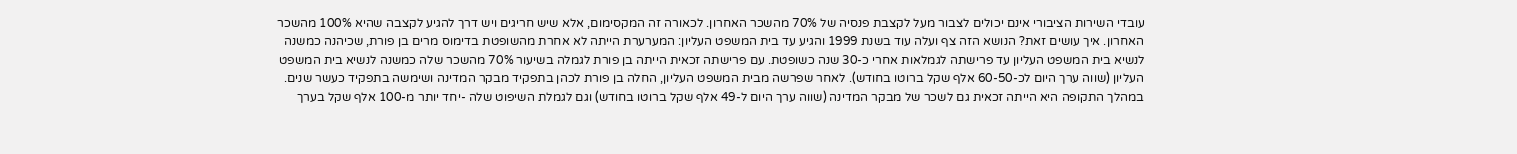עובדי השירות הציבורי אינם יכולים לצבור מעל לקצבת פנסיה של 70% מהשכר האחרון. לכאורה זה המקסימום, אלא שיש חריגים ויש דרך להגיע לקצבה שהיא 100% מהשכר האחרון. איך עושים זאת? הנושא הזה צף ועלה עוד בשנת 1999 והגיע עד בית המשפט העליון: המערערת הייתה לא אחרת מהשופטת בדימוס מרים בן פורת, שכיהנה כמשנה לנשיא בית המשפט העליון עד פרישתה לגמלאות אחרי כ-30 שנה כשופטת. עם פרישתה זכאית הייתה בן פורת לגמלה בשיעור 70% מהשכר שלה כמשנה לנשיא בית המשפט העליון (שווה ערך היום לכ-60-50 אלף שקל ברוטו בחודש). לאחר שפרשה מבית המשפט העליון, החלה בן פורת לכהן בתפקיד מבקר המדינה ושימשה בתפקיד כעשר שנים. במהלך התקופה היא הייתה זכאית גם לשכר של מבקר המדינה (שווה ערך היום ל-49 אלף שקל ברוטו בחודש) וגם לגמלת השיפוט שלה -יחד יותר מ-100 אלף שקל בערך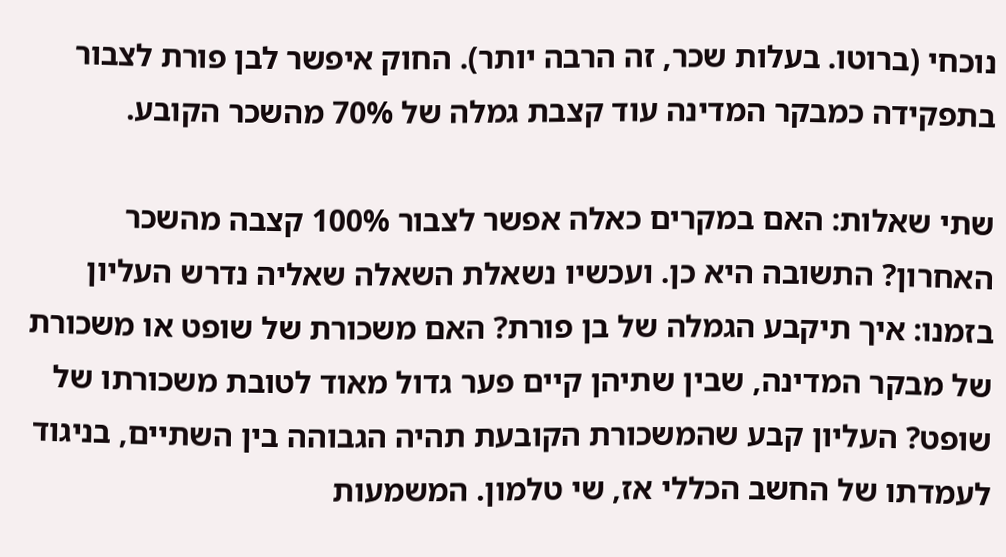נוכחי (ברוטו. בעלות שכר, זה הרבה יותר). החוק איפשר לבן פורת לצבור בתפקידה כמבקר המדינה עוד קצבת גמלה של 70% מהשכר הקובע.

שתי שאלות: האם במקרים כאלה אפשר לצבור 100% קצבה מהשכר האחרון? התשובה היא כן. ועכשיו נשאלת השאלה שאליה נדרש העליון בזמנו: איך תיקבע הגמלה של בן פורת? האם משכורת של שופט או משכורת של מבקר המדינה, שבין שתיהן קיים פער גדול מאוד לטובת משכורתו של שופט? העליון קבע שהמשכורת הקובעת תהיה הגבוהה בין השתיים, בניגוד לעמדתו של החשב הכללי אז, שי טלמון. המשמעות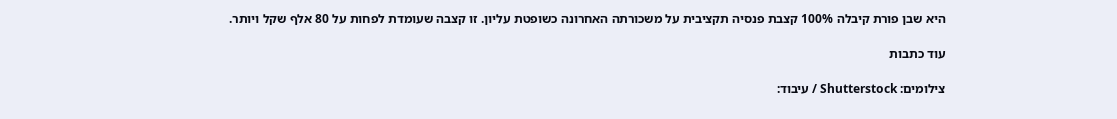היא שבן פורת קיבלה 100% קצבת פנסיה תקציבית על משכורתה האחרונה כשופטת עליון. זו קצבה שעומדת לפחות על 80 אלף שקל ויותר.

עוד כתבות

צילומים: Shutterstock / עיבוד: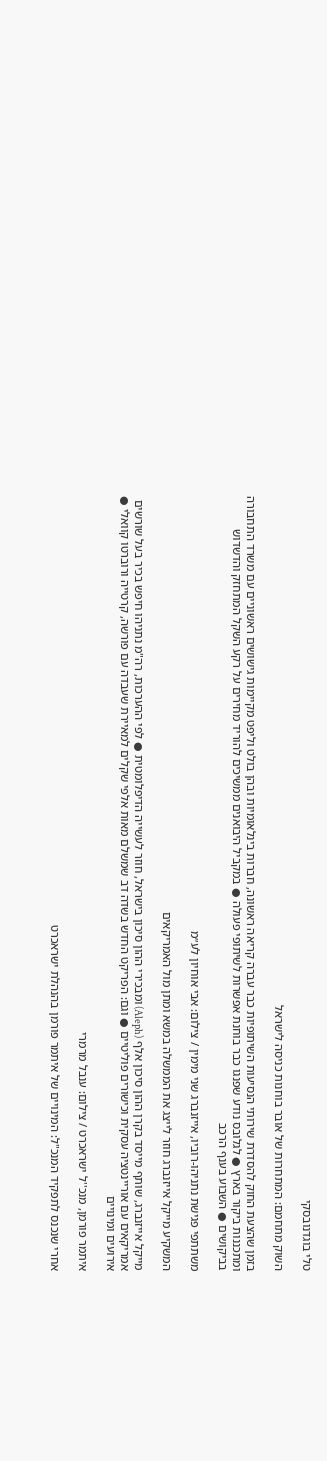טלי בוגדנובסקי

השוק מתחמם: המתחרות של אובר בוחנות כניסה לישראל

בזמן שהצעת החוק להסדרת שירותי הנסיעות השיתופיות כבר עברה קריאה ראשונה, חברות בינלאומיות ובהן בולט וליפט מקיימות גישושים ראשוניים עם משרד התחבורה ומתכננות ביקור בארץ ● לגלובס נודע שפנגו כבר בוחנת אפשרות לשיתופי פעולה ● במקביל היבואנים ממשיכים להוריד מחירים על רקע השקל המתחזק והדשדוש בביקושים ● השבוע בענף הרכב

משתתפי פגישת נתניהו-רוביו, אייזנברג שני מימין / צילום: אבי אוחיון לע״מ

המשקיע מייקל אייזנברג חוזר לייצג את הממשלה במשא ומתן מול האמריקאים

מייקל אייזנברג, שותף מייסד בקרן ההון סיכון אלף (Aleph) ומבכירי ההון סיכון בישראל, חוזר לעשייה הדיפלומטית ● לפי ההערכות, רה"מ נתניהו חיפש בכיר בעל שורשים אמריקאים עם אוריינטציה עסקית וכישורים פוליטיים ● וגם: הפריקט החדש בשדה דב שמשלם מאות אלפי שקלים למאיירת שעבדה עם פורשה, קרטייה ורוברטו קוואלי ● אירועים ומינויים

איתמר פורמן, מנכ''ל ישראכרט / צילום: ענבל מרמרי

אחרי שנכנס לתפקיד המנכ"ל: המינויים של איתמר פורמן בהנהלת ישראכרט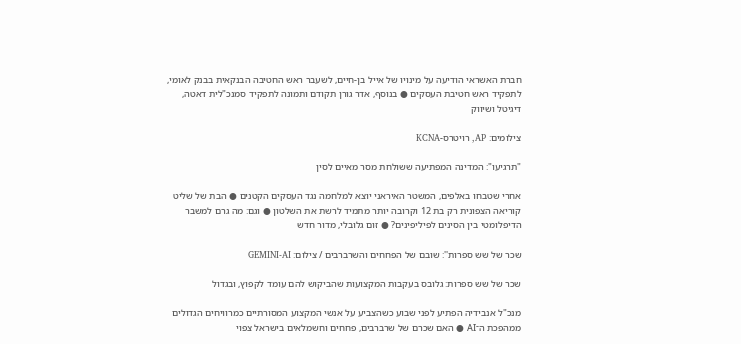חברת האשראי הודיעה על מינויו של אייל בן-חיים, לשעבר ראש החטיבה הבנקאית בבנק לאומי, לתפקיד ראש חטיבת העסקים ● בנוסף, אדר גורן תקודם ותמונה לתפקיד סמנכ"לית דאטה, דיגיטל ושיווק

צילומים: AP, רויטרס-KCNA

"תרגיעו": המדינה המפתיעה ששולחת מסר מאיים לסין

אחרי שטבחו באלפים, המשטר האיראני יוצא למלחמה נגד העסקים הקטנים ● הבת של שליט קוריאה הצפונית רק בת 12 וקרובה יותר מתמיד לרשת את השלטון ● וגם: מה גרם למשבר הדיפלומטי בין הסינים לפיליפינים? ● זום גלובלי, מדור חדש

שכר של שש ספרות'': שובם של הפחחים והשרברבים / צילום: GEMINI-AI

שכר של שש ספרות: גלובס בעקבות המקצועות שהביקוש להם עומד לקפוץ, ובגדול

מנכ"ל אנבידיה הפתיע לפני שבוע כשהצביע על אנשי המקצוע המסורתיים כמרוויחים הגדולים ממהפכת ה־AI ● האם שכרם של שרברבים, פחחים וחשמלאים בישראל צפוי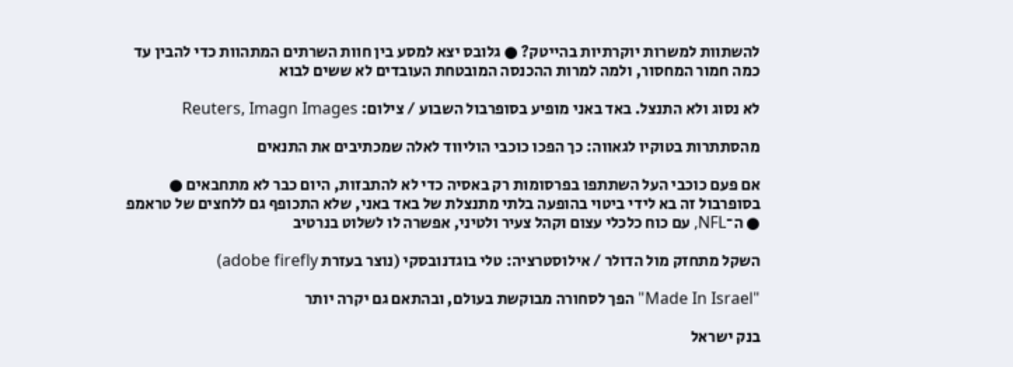להשתוות למשרות יוקרתיות בהייטק? ● גלובס יצא למסע בין חוות השרתים המתהוות כדי להבין עד כמה חמור המחסור, ולמה למרות ההכנסה המובטחת העובדים לא ששים לבוא

לא נסוג ולא התנצל. באד באני מופיע בסופרבול השבוע / צילום: Reuters, Imagn Images

מהסתתרות בטוקיו לגאווה: כך הפכו כוכבי הוליווד לאלה שמכתיבים את התנאים

אם פעם כוכבי העל השתתפו בפרסומות רק באסיה כדי לא להתבזות, היום כבר לא מתחבאים ● בסופרבול זה בא לידי ביטוי בהופעה בלתי מתנצלת של באד באני, שלא התכופף גם ללחצים של טראמפ ● ה־NFL, עם כוח כלכלי עצום וקהל צעיר ולטיני, אפשרה לו לשלוט בנרטיב

השקל מתחזק מול הדולר / אילוסטרציה: טלי בוגדנובסקי (נוצר בעזרת adobe firefly)

"Made In Israel" הפך לסחורה מבוקשת בעולם, ובהתאם גם יקרה יותר

בנק ישראל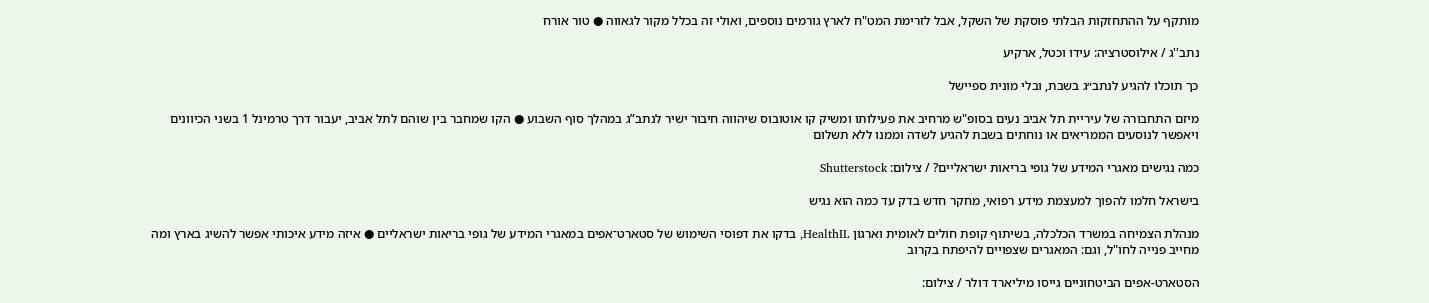מותקף על ההתחזקות הבלתי פוסקת של השקל, אבל לזרימת המט"ח לארץ גורמים נוספים, ואולי זה בכלל מקור לגאווה ● טור אורח

נתב''ג / אילוסטרציה: עידו וכטל, ארקיע

כך תוכלו להגיע לנתב״ג בשבת, ובלי מונית ספיישל

מיזם התחבורה של עיריית תל אביב נעים בסופ"ש מרחיב את פעילותו ומשיק קו אוטובוס שיהווה חיבור ישיר לנתב”ג במהלך סוף השבוע ● הקו שמחבר בין שוהם לתל אביב, יעבור דרך טרמינל 1 בשני הכיוונים ויאפשר לנוסעים הממריאים או נוחתים בשבת להגיע לשדה וממנו ללא תשלום

כמה נגישים מאגרי המידע של גופי בריאות ישראליים? / צילום: Shutterstock

בישראל חלמו להפוך למעצמת מידע רפואי, מחקר חדש בדק עד כמה הוא נגיש

מנהלת הצמיחה במשרד הכלכלה, בשיתוף קופת חולים לאומית וארגון HealthIL, בדקו את דפוסי השימוש של סטארט־אפים במאגרי המידע של גופי בריאות ישראליים ● איזה מידע איכותי אפשר להשיג בארץ ומה מחייב פנייה לחו"ל, וגם: המאגרים שצפויים להיפתח בקרוב

הסטארט-אפים הביטחוניים גייסו מיליארד דולר / צילום: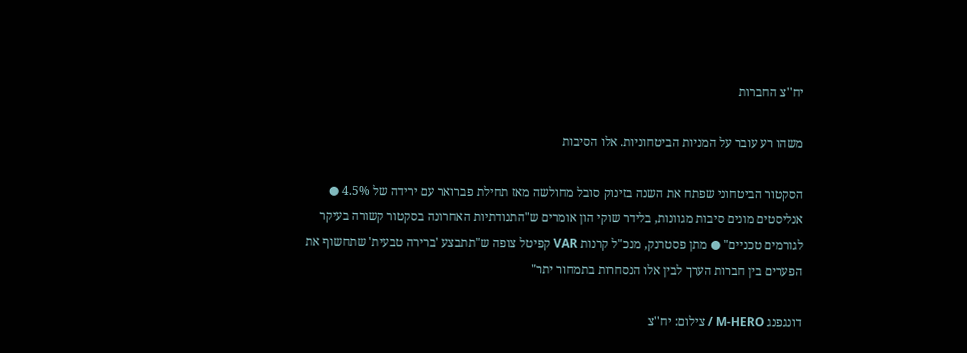יח''צ החברות

משהו רע עובר על המניות הביטחוניות. אלו הסיבות

הסקטור הביטחוני שפתח את השנה בזינוק סובל מחולשה מאז תחילת פברואר עם ירידה של 4.5% ● אנליסטים מונים סיבות מגוונות, בלידר שוקי הון אומרים ש"התנודתיות האחרונה בסקטור קשורה בעיקר לגורמים טכניים" ● מתן פסטרנק, מנכ"ל קרנות VAR קפיטל צופה ש"תתבצע 'ברירה טבעית' שתחשוף את הפערים בין חברות הערך לבין אלו הנסחרות בתמחור יתר"

דונגפנג M-HERO / צילום: יח''צ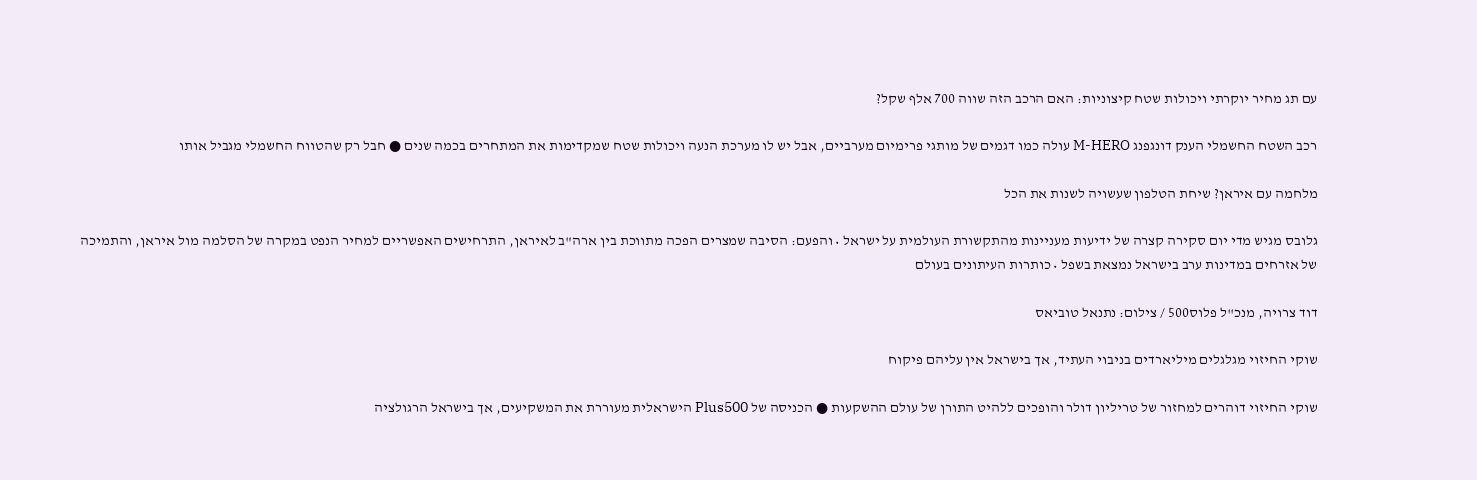עם תג מחיר יוקרתי ויכולות שטח קיצוניות: האם הרכב הזה שווה 700 אלף שקל?

רכב השטח החשמלי הענק דונגפנג M-HERO עולה כמו דגמים של מותגי פרימיום מערביים, אבל יש לו מערכת הנעה ויכולות שטח שמקדימות את המתחרים בכמה שנים ● חבל רק שהטווח החשמלי מגביל אותו

מלחמה עם איראן? שיחת הטלפון שעשויה לשנות את הכל

גלובס מגיש מדי יום סקירה קצרה של ידיעות מעניינות מהתקשורת העולמית על ישראל • והפעם: הסיבה שמצרים הפכה מתווכת בין ארה"ב לאיראן, התרחישים האפשריים למחיר הנפט במקרה של הסלמה מול איראן, והתמיכה של אזרחים במדינות ערב בישראל נמצאת בשפל • כותרות העיתונים בעולם

דוד צרויה, מנכ''ל פלוס500 / צילום: נתנאל טוביאס

שוקי החיזוי מגלגלים מיליארדים בניבוי העתיד, אך בישראל אין עליהם פיקוח

שוקי החיזוי דוהרים למחזור של טריליון דולר והופכים ללהיט התורן של עולם ההשקעות ● הכניסה של Plus500 הישראלית מעוררת את המשקיעים, אך בישראל הרגולציה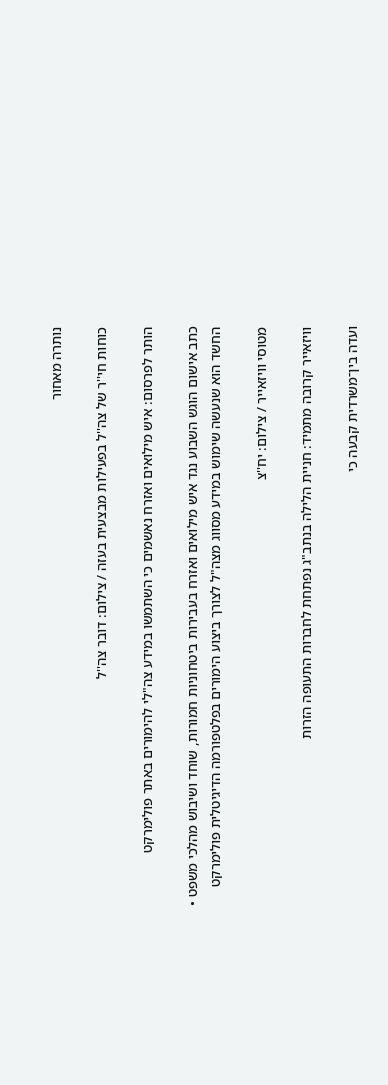נותרה מאחור

כוחות חי''ר של צה''ל בפעילות מבצעית בעזה / צילום: דובר צה''ל

הותר לפרסום: איש מילואים ואזרח נאשמים כי השתמשו במידע צה"לי להימורים באתר פולימרקט

כתב אישום הוגש השבוע נגד איש מילואים ואזרח בעבירות ביטחוניות חמורות, שוחד ושיבוש מהלכי משפט • החשד הוא שנעשה שימוש במידע מסווג מצה"ל לצורך ביצוע הימורים בפלטפורמה הדיגיטלית פולימרקט

מטוסי וויזאייר / צילום: יח''צ

וויזאייר קרובה מתמיד: חניית הלילה בנתב"ג נפתחת לחברות התעופה הזרות

ועדה בין־משרדית קבעה כי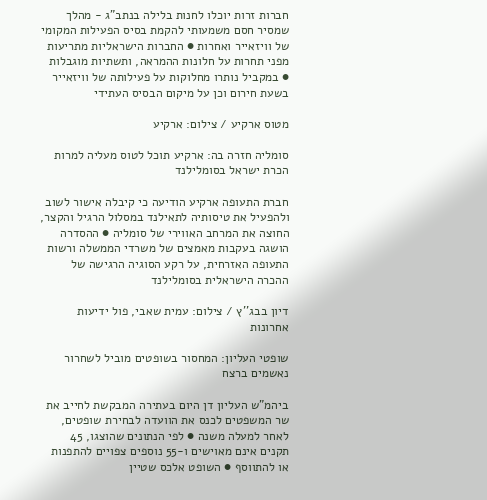חברות זרות יוכלו לחנות בלילה בנתב"ג - מהלך שמסיר חסם משמעותי להקמת בסיס הפעילות המקומי של וויזאייר ואחרות ● החברות הישראליות מתריעות מפני תחרות על חלונות ההמראה, ותשתיות מוגבלות ● במקביל נותרו מחלוקות על פעילותה של וויזאייר בשעת חירום וכן על מיקום הבסיס העתידי

מטוס ארקיע / צילום: ארקיע

סומליה חזרה בה: ארקיע תוכל לטוס מעליה למרות הכרת ישראל בסומלילנד

חברת התעופה ארקיע הודיעה כי קיבלה אישור לשוב ולהפעיל את טיסותיה לתאילנד במסלול הרגיל והקצר, החוצה את המרחב האווירי של סומליה ● ההסדרה הושגה בעקבות מאמצים של משרדי הממשלה ורשות התעופה האזרחית, על רקע הסוגיה הרגישה של ההכרה הישראלית בסומלילנד

דיון בבג''ץ / צילום: עמית שאבי, פול ידיעות אחרונות

שופטי העליון: המחסור בשופטים מוביל לשחרור נאשמים ברצח

ביהמ"ש העליון דן היום בעתירה המבקשת לחייב את שר המשפטים לכנס את הוועדה לבחירת שופטים, לאחר למעלה משנה ● לפי הנתונים שהוצגו, 45 תקנים אינם מאוישים ו-55 נוספים צפויים להתפנות או להתווסף ● השופט אלכס שטיין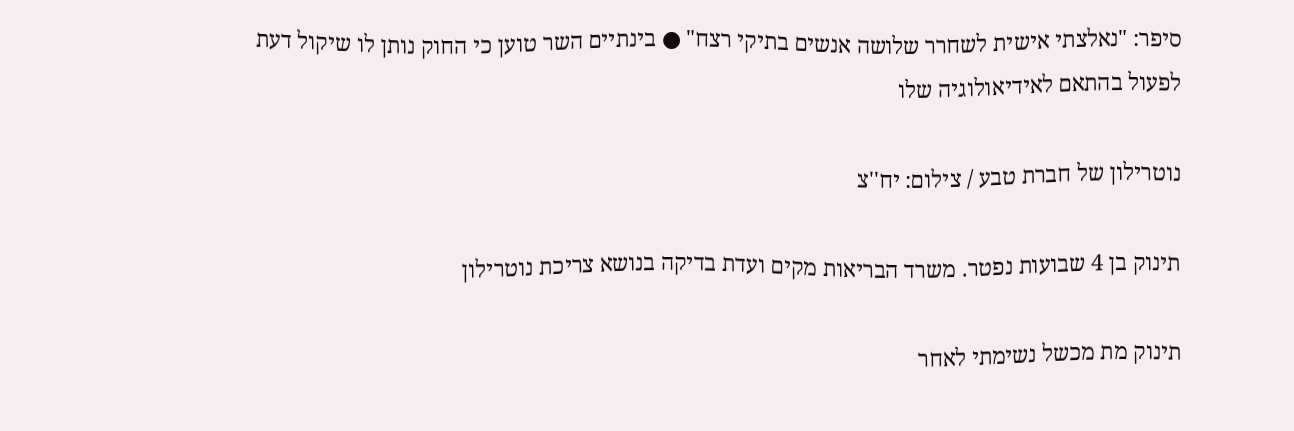סיפר: "נאלצתי אישית לשחרר שלושה אנשים בתיקי רצח" ● בינתיים השר טוען כי החוק נותן לו שיקול דעת לפעול בהתאם לאידיאולוגיה שלו

נוטרילון של חברת טבע / צילום: יח''צ

תינוק בן 4 שבועות נפטר. משרד הבריאות מקים ועדת בדיקה בנושא צריכת נוטרילון

תינוק מת מכשל נשימתי לאחר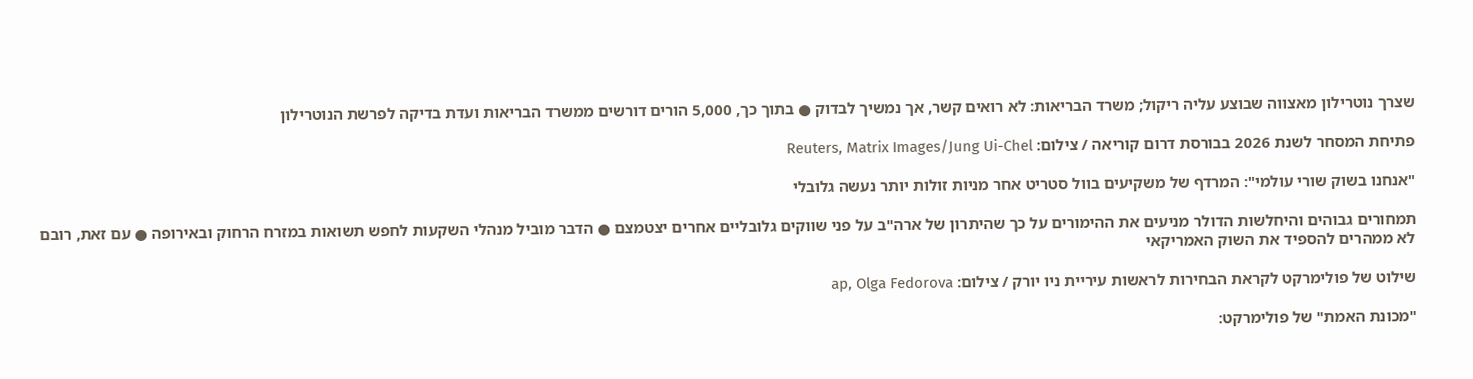שצרך נוטרילון מאצווה שבוצע עליה ריקול; משרד הבריאות: לא רואים קשר, אך נמשיך לבדוק ● בתוך כך, 5,000 הורים דורשים ממשרד הבריאות ועדת בדיקה לפרשת הנוטרילון

פתיחת המסחר לשנת 2026 בבורסת דרום קוריאה / צילום: Reuters, Matrix Images/Jung Ui-Chel

"אנחנו בשוק שורי עולמי": המרדף של משקיעים בוול סטריט אחר מניות זולות יותר נעשה גלובלי

תמחורים גבוהים והיחלשות הדולר מניעים את ההימורים על כך שהיתרון של ארה"ב על פני שווקים גלובליים אחרים יצטמצם ● הדבר מוביל מנהלי השקעות לחפש תשואות במזרח הרחוק ובאירופה ● עם זאת, רובם לא ממהרים להספיד את השוק האמריקאי

שילוט של פולימרקט לקראת הבחירות לראשות עיריית ניו יורק / צילום: ap, Olga Fedorova

"מכונת האמת" של פולימרקט: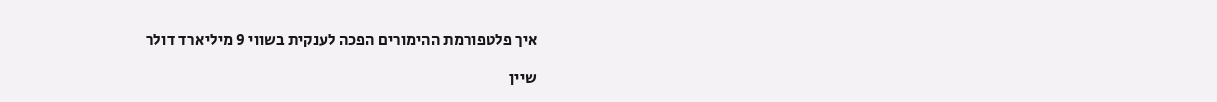איך פלטפורמת ההימורים הפכה לענקית בשווי 9 מיליארד דולר

שיין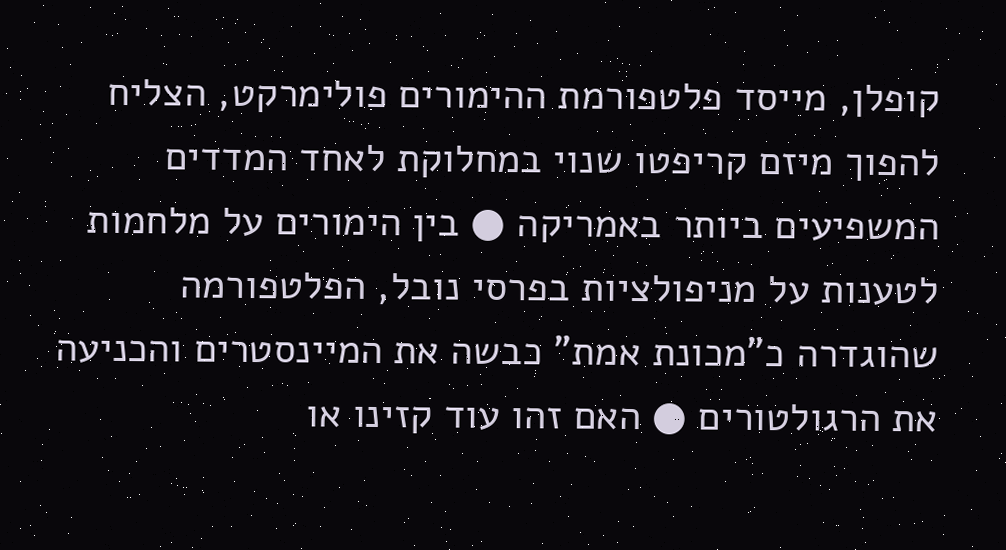קופלן, מייסד פלטפורמת ההימורים פולימרקט, הצליח להפוך מיזם קריפטו שנוי במחלוקת לאחד המדדים המשפיעים ביותר באמריקה ● בין הימורים על מלחמות לטענות על מניפולציות בפרסי נובל, הפלטפורמה שהוגדרה כ"מכונת אמת" כבשה את המיינסטרים והכניעה את הרגולטורים ● האם זהו עוד קזינו או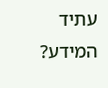עתיד המידע?